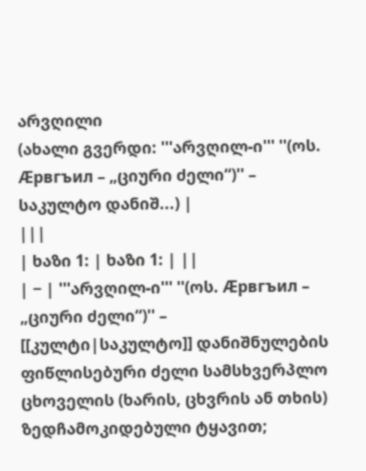არვღილი
(ახალი გვერდი: '''არვღილ-ი''' ''(ოს. Æрвгъил – „ციური ძელი“)'' – საკულტო დანიშ...) |
|||
| ხაზი 1: | ხაზი 1: | ||
| − | '''არვღილ-ი''' ''(ოს. Æрвгъил – „ციური ძელი“)'' – [[კულტი|საკულტო]] დანიშნულების ფიწლისებური ძელი სამსხვერპლო ცხოველის (ხარის, ცხვრის ან თხის) ზედჩამოკიდებული ტყავით;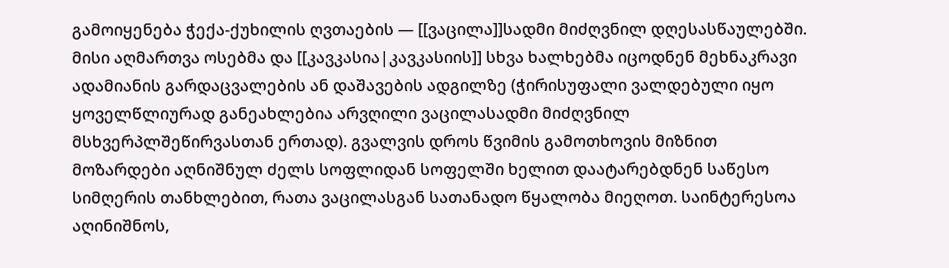გამოიყენება ჭექა-ქუხილის ღვთაების — [[ვაცილა]]სადმი მიძღვნილ დღესასწაულებში. მისი აღმართვა ოსებმა და [[კავკასია|კავკასიის]] სხვა ხალხებმა იცოდნენ მეხნაკრავი ადამიანის გარდაცვალების ან დაშავების ადგილზე (ჭირისუფალი ვალდებული იყო ყოველწლიურად განეახლებია არვღილი ვაცილასადმი მიძღვნილ მსხვერპლშეწირვასთან ერთად). გვალვის დროს წვიმის გამოთხოვის მიზნით მოზარდები აღნიშნულ ძელს სოფლიდან სოფელში ხელით დაატარებდნენ საწესო სიმღერის თანხლებით, რათა ვაცილასგან სათანადო წყალობა მიეღოთ. საინტერესოა აღინიშნოს,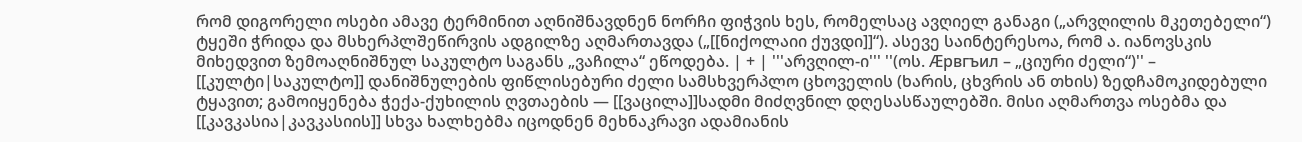რომ დიგორელი ოსები ამავე ტერმინით აღნიშნავდნენ ნორჩი ფიჭვის ხეს, რომელსაც ავღიელ განაგი („არვღილის მკეთებელი“) ტყეში ჭრიდა და მსხერპლშეწირვის ადგილზე აღმართავდა („[[ნიქოლაიი ქუვდი]]“). ასევე საინტერესოა, რომ ა. იანოვსკის მიხედვით ზემოაღნიშნულ საკულტო საგანს „ვაჩილა“ ეწოდება. | + | '''არვღილ-ი''' ''(ოს. Æрвгъил – „ციური ძელი“)'' – [[კულტი|საკულტო]] დანიშნულების ფიწლისებური ძელი სამსხვერპლო ცხოველის (ხარის, ცხვრის ან თხის) ზედჩამოკიდებული ტყავით; გამოიყენება ჭექა-ქუხილის ღვთაების — [[ვაცილა]]სადმი მიძღვნილ დღესასწაულებში. მისი აღმართვა ოსებმა და [[კავკასია|კავკასიის]] სხვა ხალხებმა იცოდნენ მეხნაკრავი ადამიანის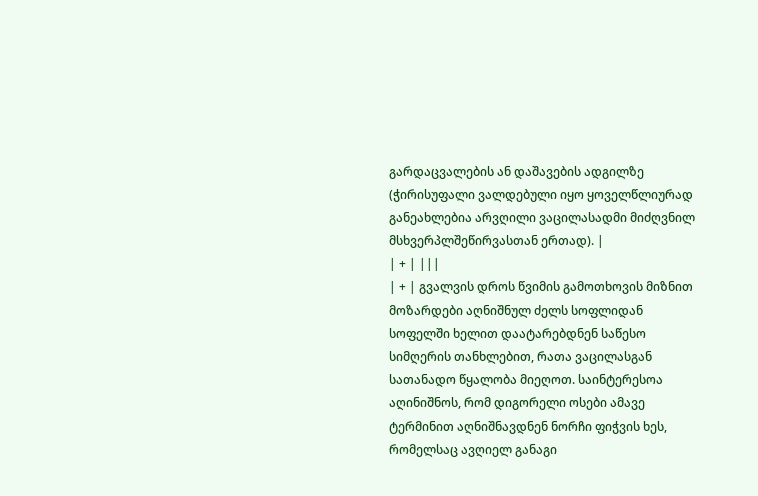გარდაცვალების ან დაშავების ადგილზე (ჭირისუფალი ვალდებული იყო ყოველწლიურად განეახლებია არვღილი ვაცილასადმი მიძღვნილ მსხვერპლშეწირვასთან ერთად). |
| + | |||
| + | გვალვის დროს წვიმის გამოთხოვის მიზნით მოზარდები აღნიშნულ ძელს სოფლიდან სოფელში ხელით დაატარებდნენ საწესო სიმღერის თანხლებით, რათა ვაცილასგან სათანადო წყალობა მიეღოთ. საინტერესოა აღინიშნოს, რომ დიგორელი ოსები ამავე ტერმინით აღნიშნავდნენ ნორჩი ფიჭვის ხეს, რომელსაც ავღიელ განაგი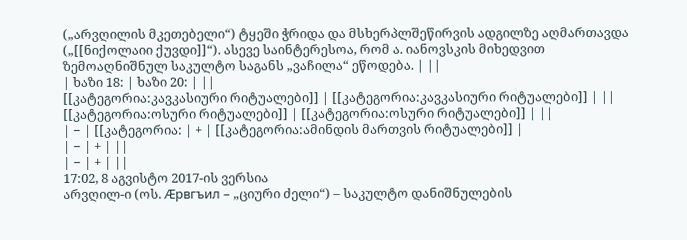(„არვღილის მკეთებელი“) ტყეში ჭრიდა და მსხერპლშეწირვის ადგილზე აღმართავდა („[[ნიქოლაიი ქუვდი]]“). ასევე საინტერესოა, რომ ა. იანოვსკის მიხედვით ზემოაღნიშნულ საკულტო საგანს „ვაჩილა“ ეწოდება. | ||
| ხაზი 18: | ხაზი 20: | ||
[[კატეგორია:კავკასიური რიტუალები]] | [[კატეგორია:კავკასიური რიტუალები]] | ||
[[კატეგორია:ოსური რიტუალები]] | [[კატეგორია:ოსური რიტუალები]] | ||
| − | [[კატეგორია: | + | [[კატეგორია:ამინდის მართვის რიტუალები]] |
| − | + | ||
| − | + | ||
17:02, 8 აგვისტო 2017-ის ვერსია
არვღილ-ი (ოს. Æрвгъил – „ციური ძელი“) – საკულტო დანიშნულების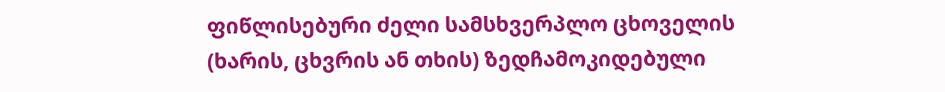ფიწლისებური ძელი სამსხვერპლო ცხოველის (ხარის, ცხვრის ან თხის) ზედჩამოკიდებული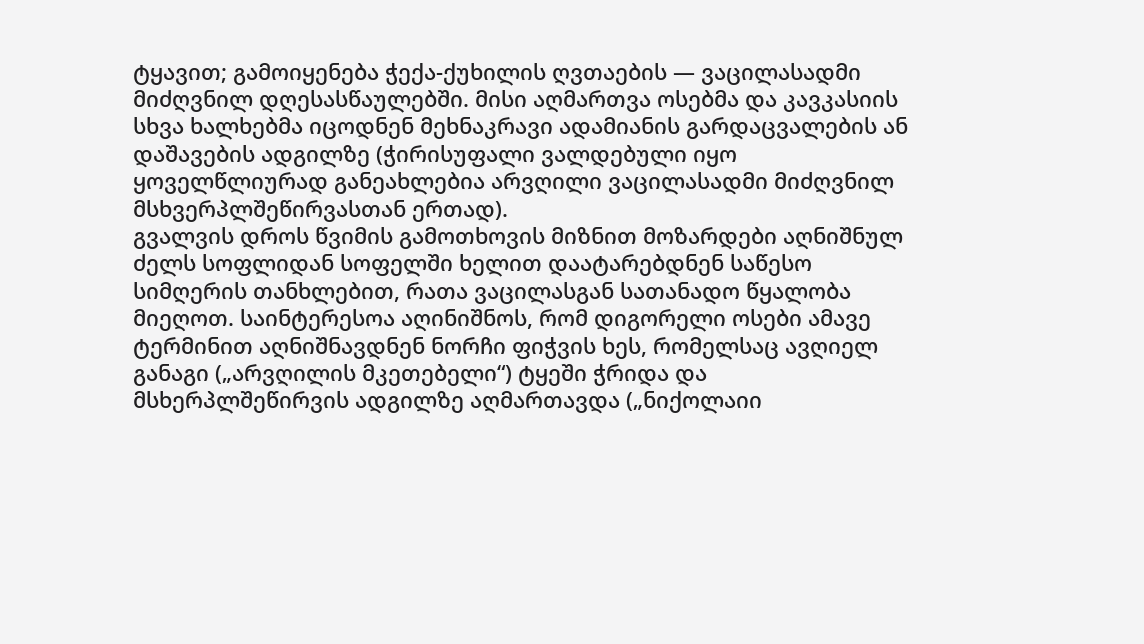ტყავით; გამოიყენება ჭექა-ქუხილის ღვთაების — ვაცილასადმი მიძღვნილ დღესასწაულებში. მისი აღმართვა ოსებმა და კავკასიის სხვა ხალხებმა იცოდნენ მეხნაკრავი ადამიანის გარდაცვალების ან დაშავების ადგილზე (ჭირისუფალი ვალდებული იყო ყოველწლიურად განეახლებია არვღილი ვაცილასადმი მიძღვნილ მსხვერპლშეწირვასთან ერთად).
გვალვის დროს წვიმის გამოთხოვის მიზნით მოზარდები აღნიშნულ ძელს სოფლიდან სოფელში ხელით დაატარებდნენ საწესო სიმღერის თანხლებით, რათა ვაცილასგან სათანადო წყალობა მიეღოთ. საინტერესოა აღინიშნოს, რომ დიგორელი ოსები ამავე ტერმინით აღნიშნავდნენ ნორჩი ფიჭვის ხეს, რომელსაც ავღიელ განაგი („არვღილის მკეთებელი“) ტყეში ჭრიდა და მსხერპლშეწირვის ადგილზე აღმართავდა („ნიქოლაიი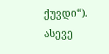ქუვდი“). ასევე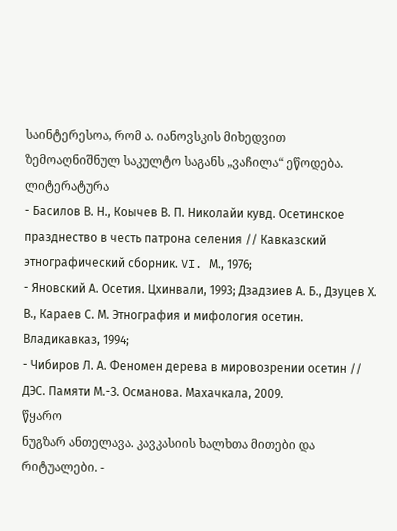საინტერესოა, რომ ა. იანოვსკის მიხედვით ზემოაღნიშნულ საკულტო საგანს „ვაჩილა“ ეწოდება.
ლიტერატურა
- Басилов В. Н., Коычев В. П. Николайи кувд. Осетинское празднество в честь патрона селения // Кавказский этнографический сборник. VI. М., 1976;
- Яновский А. Осетия. Цхинвали, 1993; Дзадзиев А. Б., Дзуцев Х. В., Караев С. М. Этнография и мифология осетин. Владикавказ, 1994;
- Чибиров Л. А. Феномен дерева в мировозрении осетин // ДЭС. Памяти М.-З. Османова. Махачкала, 2009.
წყარო
ნუგზარ ანთელავა. კავკასიის ხალხთა მითები და რიტუალები. -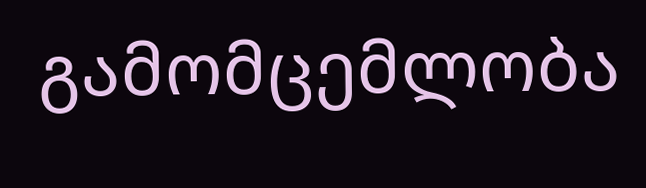გამომცემლობა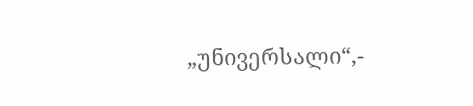„უნივერსალი“,-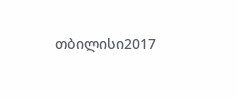თბილისი2017